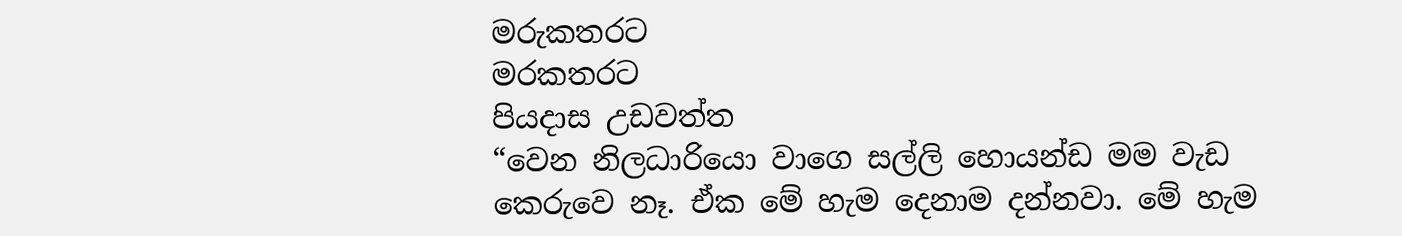මරුකතරට
මරකතරට
පියදාස උඩවත්ත
“වෙන නිලධාරියො වාගෙ සල්ලි හොයන්ඩ මම වැඩ කෙරුවෙ නෑ. ඒක මේ හැම දෙනාම දන්නවා. මේ හැම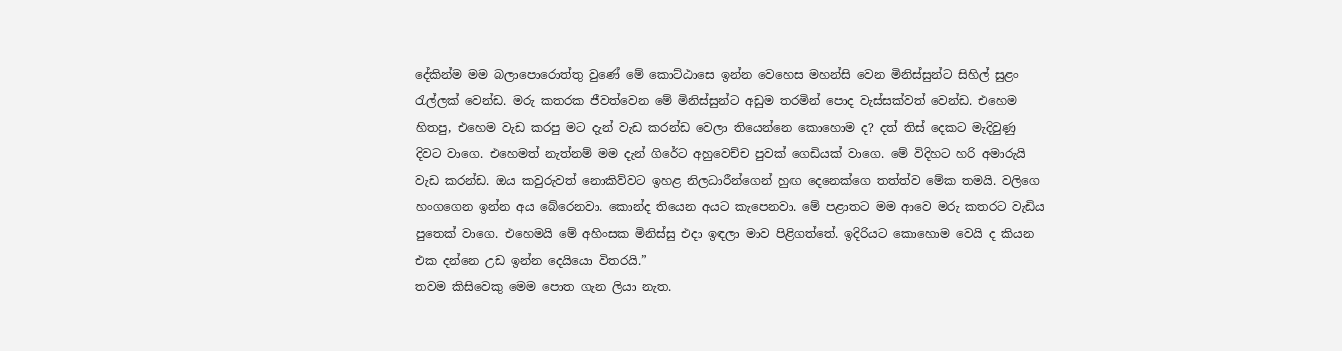දේකින්ම මම බලාපොරොත්තු වුණේ මේ කොට්ඨාසෙ ඉන්න වෙහෙස මහන්සි වෙන මිනිස්සුන්ට සිහිල් සුළං රැල්ලක් වෙන්ඩ. මරු කතරක ජීවත්වෙන මේ මිනිස්සුන්ට අඩුම තරමින් පොද වැස්සක්වත් වෙන්ඩ. එහෙම හිතපු, එහෙම වැඩ කරපු මට දැන් වැඩ කරන්ඩ වෙලා තියෙන්නෙ කොහොම ද? දත් තිස් දෙකට මැදිවුණු දිවට වාගෙ. එහෙමත් නැත්නම් මම දැන් ගිරේට අහුවෙච්ච පුවක් ගෙඩියක් වාගෙ. මේ විදිහට හරි අමාරුයි වැඩ කරන්ඩ. ඔය කවුරුවත් නොකිව්වට ඉහළ නිලධාරීන්ගෙන් හුඟ දෙනෙක්ගෙ තත්ත්ව මේක තමයි. වලිගෙ හංගගෙන ඉන්න අය බේරෙනවා. කොන්ද තියෙන අයට කැපෙනවා. මේ පළාතට මම ආවෙ මරු කතරට වැඩිය පුතෙක් වාගෙ. එහෙමයි මේ අහිංසක මිනිස්සු එදා ඉඳලා මාව පිළිගත්තේ. ඉදිරියට කොහොම වෙයි ද කියන එක දන්නෙ උඩ ඉන්න දෙයියො විතරයි.”
තවම කිසිවෙකු මෙම පොත ගැන ලියා නැත.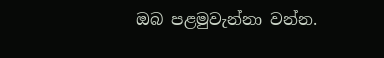ඔබ පළමුවැන්නා වන්න.